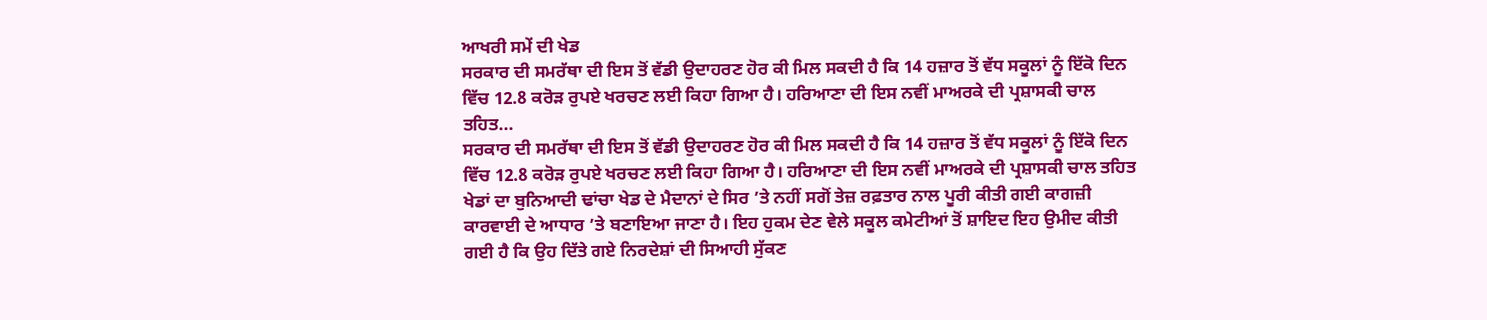ਆਖਰੀ ਸਮੇਂ ਦੀ ਖੇਡ
ਸਰਕਾਰ ਦੀ ਸਮਰੱਥਾ ਦੀ ਇਸ ਤੋਂ ਵੱਡੀ ਉਦਾਹਰਣ ਹੋਰ ਕੀ ਮਿਲ ਸਕਦੀ ਹੈ ਕਿ 14 ਹਜ਼ਾਰ ਤੋਂ ਵੱਧ ਸਕੂਲਾਂ ਨੂੰ ਇੱਕੋ ਦਿਨ ਵਿੱਚ 12.8 ਕਰੋੜ ਰੁਪਏ ਖਰਚਣ ਲਈ ਕਿਹਾ ਗਿਆ ਹੈ। ਹਰਿਆਣਾ ਦੀ ਇਸ ਨਵੀਂ ਮਾਅਰਕੇ ਦੀ ਪ੍ਰਸ਼ਾਸਕੀ ਚਾਲ ਤਹਿਤ...
ਸਰਕਾਰ ਦੀ ਸਮਰੱਥਾ ਦੀ ਇਸ ਤੋਂ ਵੱਡੀ ਉਦਾਹਰਣ ਹੋਰ ਕੀ ਮਿਲ ਸਕਦੀ ਹੈ ਕਿ 14 ਹਜ਼ਾਰ ਤੋਂ ਵੱਧ ਸਕੂਲਾਂ ਨੂੰ ਇੱਕੋ ਦਿਨ ਵਿੱਚ 12.8 ਕਰੋੜ ਰੁਪਏ ਖਰਚਣ ਲਈ ਕਿਹਾ ਗਿਆ ਹੈ। ਹਰਿਆਣਾ ਦੀ ਇਸ ਨਵੀਂ ਮਾਅਰਕੇ ਦੀ ਪ੍ਰਸ਼ਾਸਕੀ ਚਾਲ ਤਹਿਤ ਖੇਡਾਂ ਦਾ ਬੁਨਿਆਦੀ ਢਾਂਚਾ ਖੇਡ ਦੇ ਮੈਦਾਨਾਂ ਦੇ ਸਿਰ ’ਤੇ ਨਹੀਂ ਸਗੋਂ ਤੇਜ਼ ਰਫ਼ਤਾਰ ਨਾਲ ਪੂਰੀ ਕੀਤੀ ਗਈ ਕਾਗਜ਼ੀ ਕਾਰਵਾਈ ਦੇ ਆਧਾਰ ’ਤੇ ਬਣਾਇਆ ਜਾਣਾ ਹੈ। ਇਹ ਹੁਕਮ ਦੇਣ ਵੇਲੇ ਸਕੂਲ ਕਮੇਟੀਆਂ ਤੋਂ ਸ਼ਾਇਦ ਇਹ ਉਮੀਦ ਕੀਤੀ ਗਈ ਹੈ ਕਿ ਉਹ ਦਿੱਤੇ ਗਏ ਨਿਰਦੇਸ਼ਾਂ ਦੀ ਸਿਆਹੀ ਸੁੱਕਣ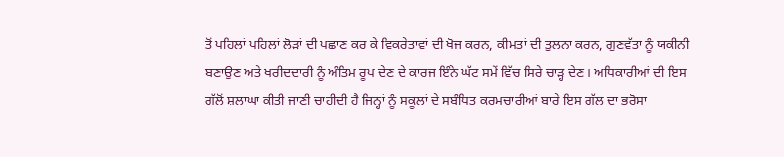ਤੋਂ ਪਹਿਲਾਂ ਪਹਿਲਾਂ ਲੋੜਾਂ ਦੀ ਪਛਾਣ ਕਰ ਕੇ ਵਿਕਰੇਤਾਵਾਂ ਦੀ ਖੋਜ ਕਰਨ, ਕੀਮਤਾਂ ਦੀ ਤੁਲਨਾ ਕਰਨ, ਗੁਣਵੱਤਾ ਨੂੰ ਯਕੀਨੀ ਬਣਾਉਣ ਅਤੇ ਖਰੀਦਦਾਰੀ ਨੂੰ ਅੰਤਿਮ ਰੂਪ ਦੇਣ ਦੇ ਕਾਰਜ ਇੰਨੇ ਘੱਟ ਸਮੇਂ ਵਿੱਚ ਸਿਰੇ ਚਾੜ੍ਹ ਦੇਣ। ਅਧਿਕਾਰੀਆਂ ਦੀ ਇਸ ਗੱਲੋਂ ਸ਼ਲਾਘਾ ਕੀਤੀ ਜਾਣੀ ਚਾਹੀਦੀ ਹੈ ਜਿਨ੍ਹਾਂ ਨੂੰ ਸਕੂਲਾਂ ਦੇ ਸਬੰਧਿਤ ਕਰਮਚਾਰੀਆਂ ਬਾਰੇ ਇਸ ਗੱਲ ਦਾ ਭਰੋਸਾ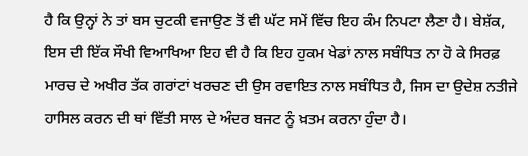ਹੈ ਕਿ ਉਨ੍ਹਾਂ ਨੇ ਤਾਂ ਬਸ ਚੁਟਕੀ ਵਜਾਉਣ ਤੋਂ ਵੀ ਘੱਟ ਸਮੇਂ ਵਿੱਚ ਇਹ ਕੰਮ ਨਿਪਟਾ ਲੈਣਾ ਹੈ। ਬੇਸ਼ੱਕ, ਇਸ ਦੀ ਇੱਕ ਸੌਖੀ ਵਿਆਖਿਆ ਇਹ ਵੀ ਹੈ ਕਿ ਇਹ ਹੁਕਮ ਖੇਡਾਂ ਨਾਲ ਸਬੰਧਿਤ ਨਾ ਹੋ ਕੇ ਸਿਰਫ਼ ਮਾਰਚ ਦੇ ਅਖੀਰ ਤੱਕ ਗਰਾਂਟਾਂ ਖਰਚਣ ਦੀ ਉਸ ਰਵਾਇਤ ਨਾਲ ਸਬੰਧਿਤ ਹੈ, ਜਿਸ ਦਾ ਉਦੇਸ਼ ਨਤੀਜੇ ਹਾਸਿਲ ਕਰਨ ਦੀ ਥਾਂ ਵਿੱਤੀ ਸਾਲ ਦੇ ਅੰਦਰ ਬਜਟ ਨੂੰ ਖ਼ਤਮ ਕਰਨਾ ਹੁੰਦਾ ਹੈ।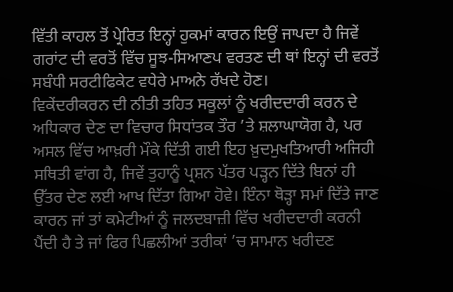ਵਿੱਤੀ ਕਾਹਲ ਤੋਂ ਪ੍ਰੇਰਿਤ ਇਨ੍ਹਾਂ ਹੁਕਮਾਂ ਕਾਰਨ ਇਉਂ ਜਾਪਦਾ ਹੈ ਜਿਵੇਂ ਗਰਾਂਟ ਦੀ ਵਰਤੋਂ ਵਿੱਚ ਸੂਝ-ਸਿਆਣਪ ਵਰਤਣ ਦੀ ਥਾਂ ਇਨ੍ਹਾਂ ਦੀ ਵਰਤੋਂ ਸਬੰਧੀ ਸਰਟੀਫਿਕੇਟ ਵਧੇਰੇ ਮਾਅਨੇ ਰੱਖਦੇ ਹੋਣ।
ਵਿਕੇਂਦਰੀਕਰਨ ਦੀ ਨੀਤੀ ਤਹਿਤ ਸਕੂਲਾਂ ਨੂੰ ਖਰੀਦਦਾਰੀ ਕਰਨ ਦੇ ਅਧਿਕਾਰ ਦੇਣ ਦਾ ਵਿਚਾਰ ਸਿਧਾਂਤਕ ਤੌਰ ’ਤੇ ਸ਼ਲਾਘਾਯੋਗ ਹੈ, ਪਰ ਅਸਲ ਵਿੱਚ ਆਖ਼ਰੀ ਮੌਕੇ ਦਿੱਤੀ ਗਈ ਇਹ ਖ਼ੁਦਮੁਖਤਿਆਰੀ ਅਜਿਹੀ ਸਥਿਤੀ ਵਾਂਗ ਹੈ, ਜਿਵੇਂ ਤੁਹਾਨੂੰ ਪ੍ਰਸ਼ਨ ਪੱਤਰ ਪੜ੍ਹਨ ਦਿੱਤੇ ਬਿਨਾਂ ਹੀ ਉੱਤਰ ਦੇਣ ਲਈ ਆਖ ਦਿੱਤਾ ਗਿਆ ਹੋਵੇ। ਇੰਨਾ ਥੋੜ੍ਹਾ ਸਮਾਂ ਦਿੱਤੇ ਜਾਣ ਕਾਰਨ ਜਾਂ ਤਾਂ ਕਮੇਟੀਆਂ ਨੂੰ ਜਲਦਬਾਜ਼ੀ ਵਿੱਚ ਖਰੀਦਦਾਰੀ ਕਰਨੀ ਪੈਂਦੀ ਹੈ ਤੇ ਜਾਂ ਫਿਰ ਪਿਛਲੀਆਂ ਤਰੀਕਾਂ ’ਚ ਸਾਮਾਨ ਖਰੀਦਣ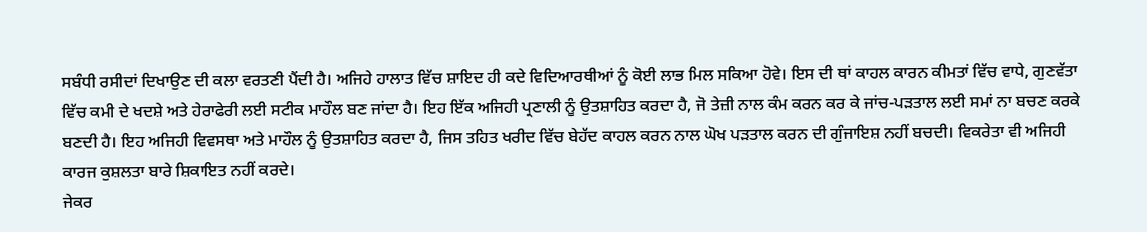ਸਬੰਧੀ ਰਸੀਦਾਂ ਦਿਖਾਉਣ ਦੀ ਕਲਾ ਵਰਤਣੀ ਪੈਂਦੀ ਹੈ। ਅਜਿਹੇ ਹਾਲਾਤ ਵਿੱਚ ਸ਼ਾਇਦ ਹੀ ਕਦੇ ਵਿਦਿਆਰਥੀਆਂ ਨੂੰ ਕੋਈ ਲਾਭ ਮਿਲ ਸਕਿਆ ਹੋਵੇ। ਇਸ ਦੀ ਥਾਂ ਕਾਹਲ ਕਾਰਨ ਕੀਮਤਾਂ ਵਿੱਚ ਵਾਧੇ, ਗੁਣਵੱਤਾ ਵਿੱਚ ਕਮੀ ਦੇ ਖਦਸ਼ੇ ਅਤੇ ਹੇਰਾਫੇਰੀ ਲਈ ਸਟੀਕ ਮਾਹੌਲ ਬਣ ਜਾਂਦਾ ਹੈ। ਇਹ ਇੱਕ ਅਜਿਹੀ ਪ੍ਰਣਾਲੀ ਨੂੰ ਉਤਸ਼ਾਹਿਤ ਕਰਦਾ ਹੈ, ਜੋ ਤੇਜ਼ੀ ਨਾਲ ਕੰਮ ਕਰਨ ਕਰ ਕੇ ਜਾਂਚ-ਪੜਤਾਲ ਲਈ ਸਮਾਂ ਨਾ ਬਚਣ ਕਰਕੇ ਬਣਦੀ ਹੈ। ਇਹ ਅਜਿਹੀ ਵਿਵਸਥਾ ਅਤੇ ਮਾਹੌਲ ਨੂੰ ਉਤਸ਼ਾਹਿਤ ਕਰਦਾ ਹੈ, ਜਿਸ ਤਹਿਤ ਖਰੀਦ ਵਿੱਚ ਬੇਹੱਦ ਕਾਹਲ ਕਰਨ ਨਾਲ ਘੋਖ ਪੜਤਾਲ ਕਰਨ ਦੀ ਗੁੰਜਾਇਸ਼ ਨਹੀਂ ਬਚਦੀ। ਵਿਕਰੇਤਾ ਵੀ ਅਜਿਹੀ ਕਾਰਜ ਕੁਸ਼ਲਤਾ ਬਾਰੇ ਸ਼ਿਕਾਇਤ ਨਹੀਂ ਕਰਦੇ।
ਜੇਕਰ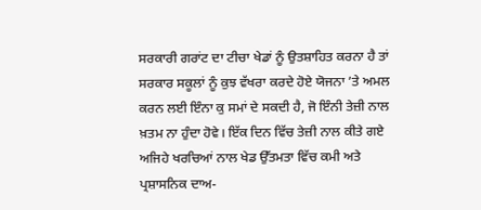ਸਰਕਾਰੀ ਗਰਾਂਟ ਦਾ ਟੀਚਾ ਖੇਡਾਂ ਨੂੰ ਉਤਸ਼ਾਹਿਤ ਕਰਨਾ ਹੈ ਤਾਂ ਸਰਕਾਰ ਸਕੂਲਾਂ ਨੂੰ ਕੁਝ ਵੱਖਰਾ ਕਰਦੇ ਹੋਏ ਯੋਜਨਾ ’ਤੇ ਅਮਲ ਕਰਨ ਲਈ ਇੰਨਾ ਕੁ ਸਮਾਂ ਦੇ ਸਕਦੀ ਹੈ, ਜੋ ਇੰਨੀ ਤੇਜ਼ੀ ਨਾਲ ਖ਼ਤਮ ਨਾ ਹੁੰਦਾ ਹੋਵੇ। ਇੱਕ ਦਿਨ ਵਿੱਚ ਤੇਜ਼ੀ ਨਾਲ ਕੀਤੇ ਗਏ ਅਜਿਹੇ ਖਰਚਿਆਂ ਨਾਲ ਖੇਡ ਉੱਤਮਤਾ ਵਿੱਚ ਕਮੀ ਅਤੇ ਪ੍ਰਸ਼ਾਸਨਿਕ ਦਾਅ-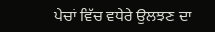ਪੇਚਾਂ ਵਿੱਚ ਵਧੇਰੇ ਉਲਝਣ ਦਾ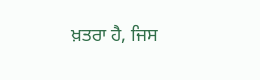ਖ਼ਤਰਾ ਹੈ, ਜਿਸ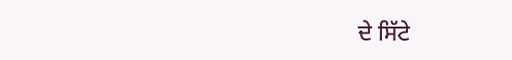ਦੇ ਸਿੱਟੇ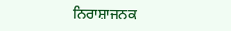ਨਿਰਾਸ਼ਾਜਨਕ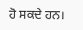ਹੋ ਸਕਦੇ ਹਨ।